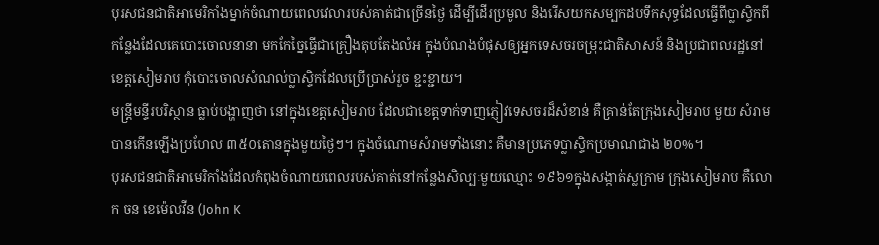បុរសជនជាតិអាមេរិកាំងម្នាក់ចំណាយពេលវេលារបស់គាត់ជាច្រើនថ្ងៃ ដើម្បីដើរប្រមូល និងរើសយកសម្បកដបទឹកសុទ្ធដែលធ្វើពីប្លាស្ទិកពីកន្លែងដែលគេបោះចោលនានា មកកែច្នៃធ្វើជាគ្រឿងតុបតែងលំអ ក្នុងបំណងបំផុសឲ្យអ្នកទេសចរចម្រុះជាតិសាសន៍ និងប្រជាពលរដ្ឋនៅខេត្តសៀមរាប កុំបោះចោលសំណល់ប្លាស្ទិកដែលប្រើប្រាស់រួច ខ្ជះខ្ជាយ។
មន្ត្រីមន្ទីរបរិស្ថាន ធ្លាប់បង្ហាញថា នៅក្នុងខេត្តសៀមរាប ដែលជាខេត្តទាក់ទាញភ្ញៀវទេសចរដ៏សំខាន់ គឺគ្រាន់តែក្រុងសៀមរាប មួយ សំរាមបានកើនឡើងប្រហែល ៣៥០តោនក្នុងមួយថ្ងៃៗ។ ក្នុងចំណោមសំរាមទាំងនោះ គឺមានប្រភេទប្លាស្ទិកប្រមាណជាង ២០%។
បុរសជនជាតិអាមេរិកាំងដែលកំពុងចំណាយពេលរបស់គាត់នៅកន្លែងសិល្បៈមួយឈ្មោះ ១៩៦១ក្នុងសង្កាត់ស្លក្រាម ក្រុងសៀមរាប គឺលោក ចន ខេម៉េលវីន (John K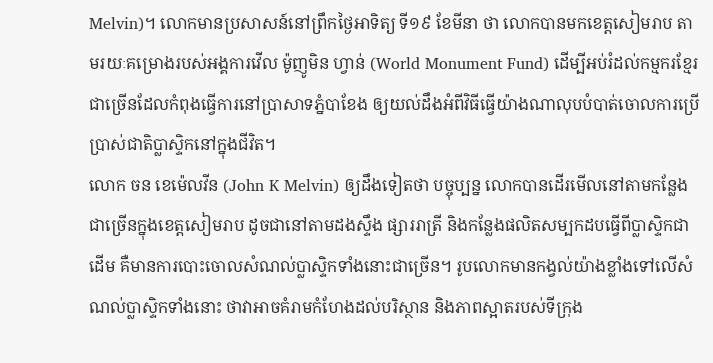Melvin)។ លោកមានប្រសាសន៍នៅព្រឹកថ្ងៃអាទិត្យ ទី១៩ ខែមីនា ថា លោកបានមកខេត្តសៀមរាប តាមរយៈគម្រោងរបស់អង្គការវើល ម៉ូញូមិន ហ្វាន់ (World Monument Fund) ដើម្បីអប់រំដល់កម្មករខ្មែរជាច្រើនដែលកំពុងធ្វើការនៅប្រាសាទភ្នំបាខែង ឲ្យយល់ដឹងអំពីវិធីធ្វើយ៉ាងណាលុបបំបាត់ចោលការប្រើប្រាស់ជាតិប្លាស្ទិកនៅក្នុងជីវិត។
លោក ចន ខេម៉េលវីន (John K Melvin) ឲ្យដឹងទៀតថា បច្ចុប្បន្ន លោកបានដើរមើលនៅតាមកន្លែងជាច្រើនក្នុងខេត្តសៀមរាប ដូចជានៅតាមដងស្ទឹង ផ្សាររាត្រី និងកន្លែងផលិតសម្បកដបធ្វើពីប្លាស្ទិកជាដើម គឺមានការបោះចោលសំណល់ប្លាស្ទិកទាំងនោះជាច្រើន។ រូបលោកមានកង្វល់យ៉ាងខ្លាំងទៅលើសំណល់ប្លាស្ទិកទាំងនោះ ថាវាអាចគំរាមកំហែងដល់បរិស្ថាន និងភាពស្អាតរបស់ទីក្រុង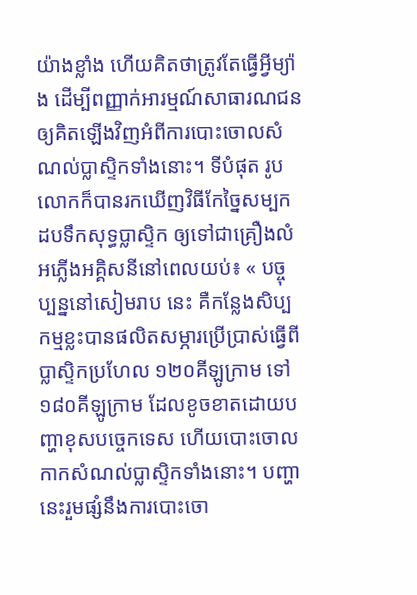យ៉ាងខ្លាំង ហើយគិតថាត្រូវតែធ្វើអ្វីម្យ៉ាង ដើម្បីពញ្ញាក់អារម្មណ៍សាធារណជនឲ្យគិតឡើងវិញអំពីការបោះចោលសំណល់ប្លាស្ទិកទាំងនោះ។ ទីបំផុត រូបលោកក៏បានរកឃើញវិធីកែច្នៃសម្បកដបទឹកសុទ្ធប្លាស្ទិក ឲ្យទៅជាគ្រឿងលំអភ្លើងអគ្គិសនីនៅពេលយប់៖ « បច្ចុប្បន្ននៅសៀមរាប នេះ គឺកន្លែងសិប្បកម្មខ្លះបានផលិតសម្ភារប្រើប្រាស់ធ្វើពីប្លាស្ទិកប្រហែល ១២០គីឡូក្រាម ទៅ ១៨០គីឡូក្រាម ដែលខូចខាតដោយបញ្ហាខុសបច្ចេកទេស ហើយបោះចោលកាកសំណល់ប្លាស្ទិកទាំងនោះ។ បញ្ហានេះរួមផ្សំនឹងការបោះចោ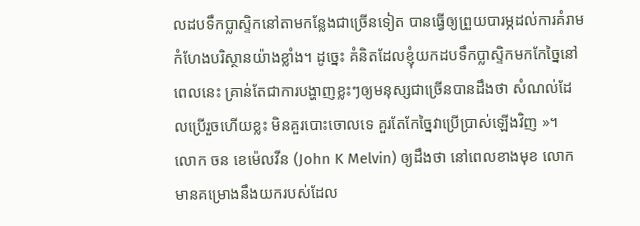លដបទឹកប្លាស្ទិកនៅតាមកន្លែងជាច្រើនទៀត បានធ្វើឲ្យព្រួយបារម្ភដល់ការគំរាមកំហែងបរិស្ថានយ៉ាងខ្លាំង។ ដូច្នេះ គំនិតដែលខ្ញុំយកដបទឹកប្លាស្ទិកមកកែច្នៃនៅពេលនេះ គ្រាន់តែជាការបង្ហាញខ្លះៗឲ្យមនុស្សជាច្រើនបានដឹងថា សំណល់ដែលប្រើរួចហើយខ្លះ មិនគួរបោះចោលទេ គួរតែកែច្នៃវាប្រើប្រាស់ឡើងវិញ »។
លោក ចន ខេម៉េលវីន (John K Melvin) ឲ្យដឹងថា នៅពេលខាងមុខ លោកមានគម្រោងនឹងយករបស់ដែល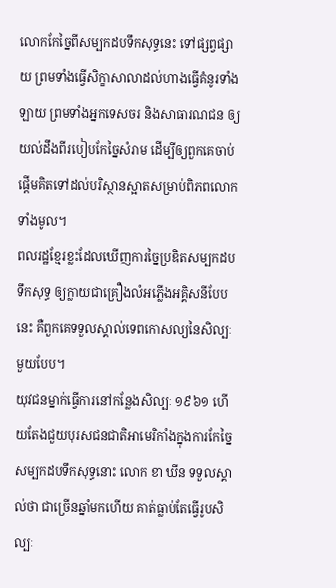លោកកែច្នៃពីសម្បកដបទឹកសុទ្ធនេះ ទៅផ្សព្វផ្សាយ ព្រមទាំងធ្វើសិក្ខាសាលាដល់ហាងធ្វើគំនូរទាំងឡាយ ព្រមទាំងអ្នកទេសចរ និងសាធារណជន ឲ្យយល់ដឹងពីរបៀបកែច្នៃសំរាម ដើម្បីឲ្យពួកគេចាប់ផ្ដើមគិតទៅដល់បរិស្ថានស្អាតសម្រាប់ពិភពលោកទាំងមូល។
ពលរដ្ឋខ្មែរខ្លះដែលឃើញការច្នៃប្រឌិតសម្បកដបទឹកសុទ្ធ ឲ្យក្លាយជាគ្រឿងលំអភ្លើងអគ្គិសនីបែបនេះ គឺពួកគេទទួលស្គាល់ទេពកោសល្យនៃសិល្បៈមួយបែប។
យុវជនម្នាក់ធ្វើការនៅកន្លែងសិល្បៈ ១៩៦១ ហើយតែងជួយបុរសជនជាតិអាមេរិកាំងក្នុងការកែច្នៃសម្បកដបទឹកសុទ្ធនោះ លោក ខា ឃីន ទទួលស្គាល់ថា ជាច្រើនឆ្នាំមកហើយ គាត់ធ្លាប់តែធ្វើរូបសិល្បៈ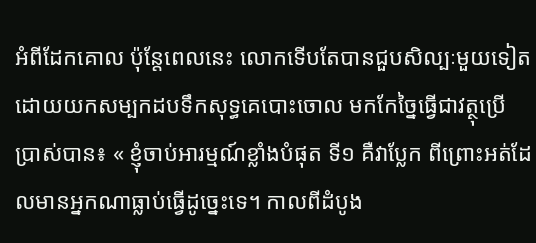អំពីដែកគោល ប៉ុន្តែពេលនេះ លោកទើបតែបានជួបសិល្បៈមួយទៀត ដោយយកសម្បកដបទឹកសុទ្ធគេបោះចោល មកកែច្នៃធ្វើជាវត្ថុប្រើប្រាស់បាន៖ « ខ្ញុំចាប់អារម្មណ៍ខ្លាំងបំផុត ទី១ គឺវាប្លែក ពីព្រោះអត់ដែលមានអ្នកណាធ្លាប់ធ្វើដូច្នេះទេ។ កាលពីដំបូង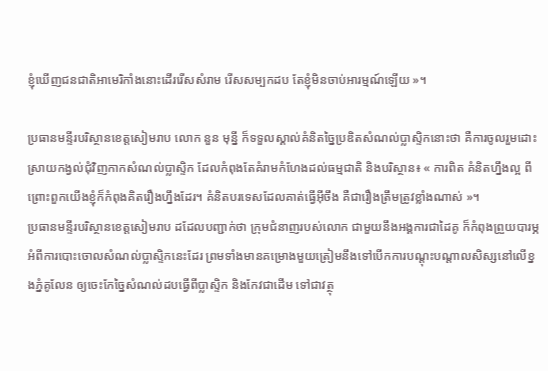ខ្ញុំឃើញជនជាតិអាមេរិកាំងនោះដើររើសសំរាម រើសសម្បកដប តែខ្ញុំមិនចាប់អារម្មណ៍ឡើយ »។

ប្រធានមន្ទីរបរិស្ថានខេត្តសៀមរាប លោក នួន មុន្នី ក៏ទទួលស្គាល់គំនិតច្នៃប្រឌិតសំណល់ប្លាស្ទិកនោះថា គឺការចូលរួមដោះស្រាយកង្វល់ជុំវិញកាកសំណល់ប្លាស្ទិក ដែលកំពុងតែគំរាមកំហែងដល់ធម្មជាតិ និងបរិស្ថាន៖ « ការពិត គំនិតហ្នឹងល្អ ពីព្រោះពួកយើងខ្ញុំក៏កំពុងគិតរឿងហ្នឹងដែរ។ គំនិតបរទេសដែលគាត់ធ្វើអ៊ីចឹង គឺជារឿងត្រឹមត្រូវខ្លាំងណាស់ »។
ប្រធានមន្ទីរបរិស្ថានខេត្តសៀមរាប ដដែលបញ្ជាក់ថា ក្រុមជំនាញរបស់លោក ជាមួយនឹងអង្គការជាដៃគូ ក៏កំពុងព្រួយបារម្ភអំពីការបោះចោលសំណល់ប្លាស្ទិកនេះដែរ ព្រមទាំងមានគម្រោងមួយត្រៀមនឹងទៅបើកការបណ្ដុះបណ្ដាលសិស្សនៅលើខ្នងភ្នំគូលែន ឲ្យចេះកែច្នៃសំណល់ដបធ្វើពីប្លាស្ទិក និងកែវជាដើម ទៅជាវត្ថុ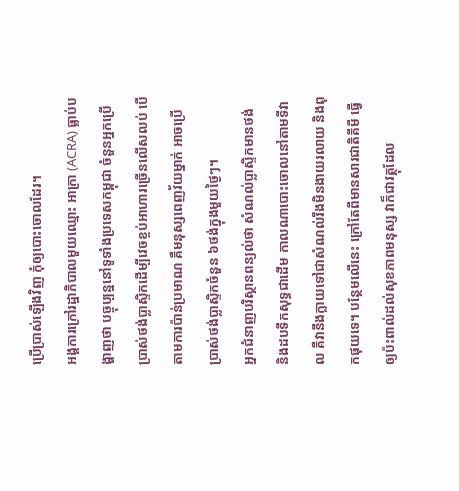ប្រើប្រាស់ឡើងវិញ កុំឲ្យបោះចោលដែរ។
អង្គការក្រៅរដ្ឋាភិបាលមួយឈ្មោះ អាក្រា (ACRA) ធ្លាប់បង្ហាញថា បច្ចុប្បន្ននៅទូទាំងប្រទេសកម្ពុជា ចំនួនអ្នកប្រើប្រាស់ថង់ប្លាស្ទិកដើម្បីវេចខ្ចប់អាហារច្រើនលើសលប់ បើតាមការប៉ាន់ប្រមាណ គឺមនុស្សពេញវ័យម្នាក់ អាចប្រើប្រាស់ថង់ប្លាស្ទិកចំនួន ៦ថង់ក្នុងមួយថ្ងៃៗ។
អ្នកជំនាញបរិស្ថានពន្យល់ថា សំណល់ប្លាស្ទិកមានថង់ និងដបទឹកសុទ្ធជាដើម កាលណាបោះចោលនៅតាមទីវាល គឺវានឹងក្លាយទៅជាសំណល់រឹងមិនងាយរលាយ និងពុកផុយទេ។ បន្ថែមលើនេះ ក្រៅតែពីមានសារជាតិគីមី ធ្វើឲ្យប៉ះពាល់ដល់សុខភាពមនុស្ស វាក៏ជាវត្ថុដែល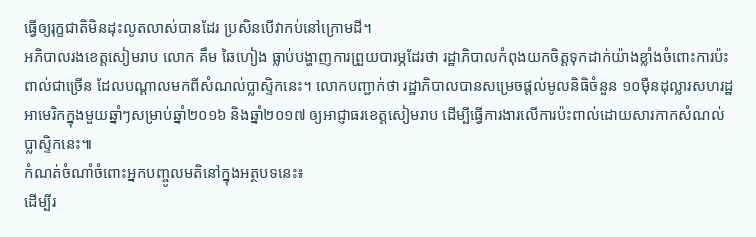ធ្វើឲ្យរុក្ខជាតិមិនដុះលូតលាស់បានដែរ ប្រសិនបើវាកប់នៅក្រោមដី។
អភិបាលរងខេត្តសៀមរាប លោក គឹម ឆៃហៀង ធ្លាប់បង្ហាញការព្រួយបារម្ភដែរថា រដ្ឋាភិបាលកំពុងយកចិត្តទុកដាក់យ៉ាងខ្លាំងចំពោះការប៉ះពាល់ជាច្រើន ដែលបណ្ដាលមកពីសំណល់ប្លាស្ទិកនេះ។ លោកបញ្ជាក់ថា រដ្ឋាភិបាលបានសម្រេចផ្ដល់មូលនិធិចំនួន ១០ម៉ឺនដុល្លារសហរដ្ឋអាមេរិកក្នុងមួយឆ្នាំៗសម្រាប់ឆ្នាំ២០១៦ និងឆ្នាំ២០១៧ ឲ្យអាជ្ញាធរខេត្តសៀមរាប ដើម្បីធ្វើការងារលើការប៉ះពាល់ដោយសារកាកសំណល់ប្លាស្ទិកនេះ៕
កំណត់ចំណាំចំពោះអ្នកបញ្ចូលមតិនៅក្នុងអត្ថបទនេះ៖
ដើម្បីរ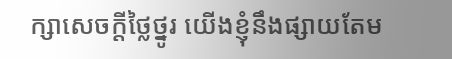ក្សាសេចក្ដីថ្លៃថ្នូរ យើងខ្ញុំនឹងផ្សាយតែម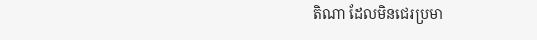តិណា ដែលមិនជេរប្រមា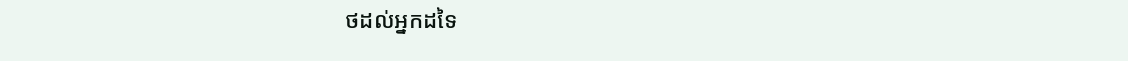ថដល់អ្នកដទៃ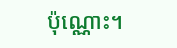ប៉ុណ្ណោះ។